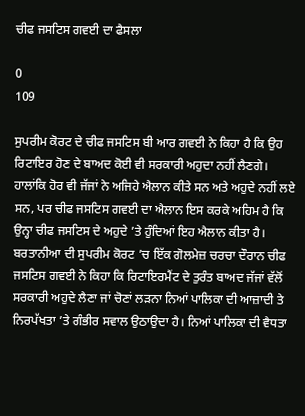ਚੀਫ ਜਸਟਿਸ ਗਵਈ ਦਾ ਫੈਸਲਾ

0
109

ਸੁਪਰੀਮ ਕੋਰਟ ਦੇ ਚੀਫ ਜਸਟਿਸ ਬੀ ਆਰ ਗਵਈ ਨੇ ਕਿਹਾ ਹੈ ਕਿ ਉਹ ਰਿਟਾਇਰ ਹੋਣ ਦੇ ਬਾਅਦ ਕੋਈ ਵੀ ਸਰਕਾਰੀ ਅਹੁਦਾ ਨਹੀਂ ਲੈਣਗੇ। ਹਾਲਾਂਕਿ ਹੋਰ ਵੀ ਜੱਜਾਂ ਨੇ ਅਜਿਹੇ ਐਲਾਨ ਕੀਤੇ ਸਨ ਅਤੇ ਅਹੁਦੇ ਨਹੀਂ ਲਏ ਸਨ, ਪਰ ਚੀਫ ਜਸਟਿਸ ਗਵਈ ਦਾ ਐਲਾਨ ਇਸ ਕਰਕੇ ਅਹਿਮ ਹੈ ਕਿ ਉਨ੍ਹਾ ਚੀਫ ਜਸਟਿਸ ਦੇ ਅਹੁਦੇ ’ਤੇ ਹੁੰਦਿਆਂ ਇਹ ਐਲਾਨ ਕੀਤਾ ਹੈ। ਬਰਤਾਨੀਆ ਦੀ ਸੁਪਰੀਮ ਕੋਰਟ ’ਚ ਇੱਕ ਗੋਲਮੇਜ਼ ਚਰਚਾ ਦੌਰਾਨ ਚੀਫ ਜਸਟਿਸ ਗਵਈ ਨੇ ਕਿਹਾ ਕਿ ਰਿਟਾਇਰਮੈਂਟ ਦੇ ਤੁਰੰਤ ਬਾਅਦ ਜੱਜਾਂ ਵੱਲੋਂ ਸਰਕਾਰੀ ਅਹੁਦੇ ਲੈਣਾ ਜਾਂ ਚੋਣਾਂ ਲੜਨਾ ਨਿਆਂ ਪਾਲਿਕਾ ਦੀ ਆਜ਼ਾਦੀ ਤੇ ਨਿਰਪੱਖਤਾ ’ਤੇ ਗੰਭੀਰ ਸਵਾਲ ਉਠਾਉਦਾ ਹੈ। ਨਿਆਂ ਪਾਲਿਕਾ ਦੀ ਵੈਧਤਾ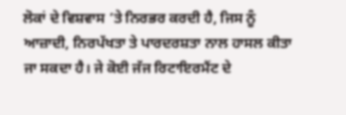ਲੋਕਾਂ ਦੇ ਵਿਸ਼ਵਾਸ ’ਤੇ ਨਿਰਭਰ ਕਰਦੀ ਹੈ, ਜਿਸ ਨੂੰ ਆਜ਼ਾਦੀ, ਨਿਰਪੱਖਤਾ ਤੇ ਪਾਰਦਰਸ਼ਤਾ ਨਾਲ ਹਾਸਲ ਕੀਤਾ ਜਾ ਸਕਦਾ ਹੈ। ਜੇ ਕੋਈ ਜੱਜ ਰਿਟਾਇਰਮੈਂਟ ਦੇ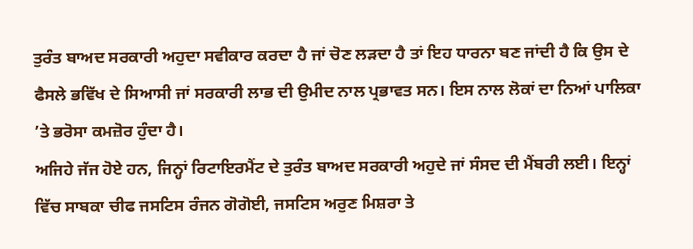ਤੁਰੰਤ ਬਾਅਦ ਸਰਕਾਰੀ ਅਹੁਦਾ ਸਵੀਕਾਰ ਕਰਦਾ ਹੈ ਜਾਂ ਚੋਣ ਲੜਦਾ ਹੈ ਤਾਂ ਇਹ ਧਾਰਨਾ ਬਣ ਜਾਂਦੀ ਹੈ ਕਿ ਉਸ ਦੇ ਫੈਸਲੇ ਭਵਿੱਖ ਦੇ ਸਿਆਸੀ ਜਾਂ ਸਰਕਾਰੀ ਲਾਭ ਦੀ ਉਮੀਦ ਨਾਲ ਪ੍ਰਭਾਵਤ ਸਨ। ਇਸ ਨਾਲ ਲੋਕਾਂ ਦਾ ਨਿਆਂ ਪਾਲਿਕਾ ’ਤੇ ਭਰੋਸਾ ਕਮਜ਼ੋਰ ਹੁੰਦਾ ਹੈ।
ਅਜਿਹੇ ਜੱਜ ਹੋਏ ਹਨ, ਜਿਨ੍ਹਾਂ ਰਿਟਾਇਰਮੈਂਟ ਦੇ ਤੁਰੰਤ ਬਾਅਦ ਸਰਕਾਰੀ ਅਹੁਦੇ ਜਾਂ ਸੰਸਦ ਦੀ ਮੈਂਬਰੀ ਲਈ। ਇਨ੍ਹਾਂ ਵਿੱਚ ਸਾਬਕਾ ਚੀਫ ਜਸਟਿਸ ਰੰਜਨ ਗੋਗੋਈ, ਜਸਟਿਸ ਅਰੁਣ ਮਿਸ਼ਰਾ ਤੇ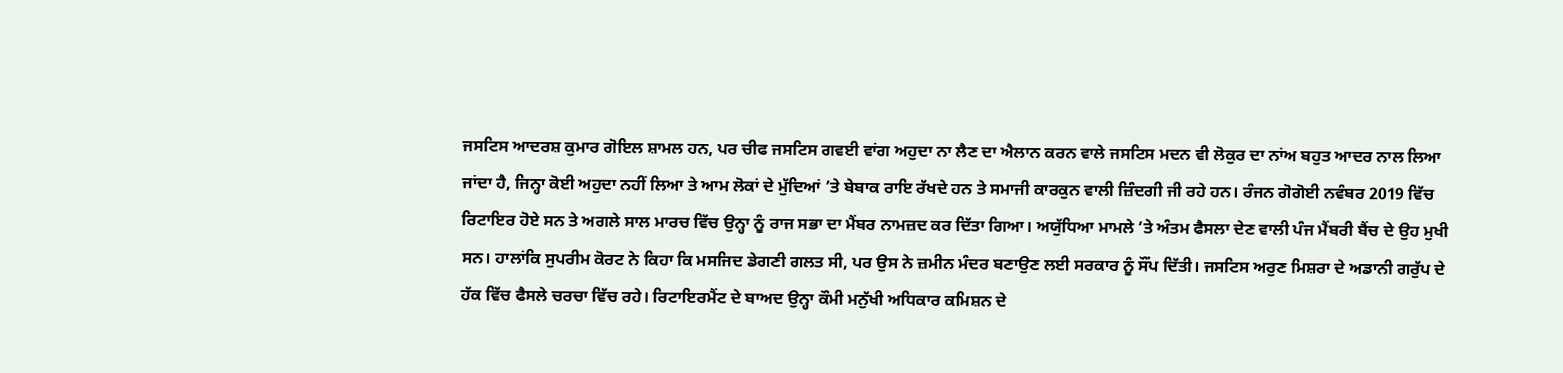ਜਸਟਿਸ ਆਦਰਸ਼ ਕੁਮਾਰ ਗੋਇਲ ਸ਼ਾਮਲ ਹਨ, ਪਰ ਚੀਫ ਜਸਟਿਸ ਗਵਈ ਵਾਂਗ ਅਹੁਦਾ ਨਾ ਲੈਣ ਦਾ ਐਲਾਨ ਕਰਨ ਵਾਲੇ ਜਸਟਿਸ ਮਦਨ ਵੀ ਲੋਕੁਰ ਦਾ ਨਾਂਅ ਬਹੁਤ ਆਦਰ ਨਾਲ ਲਿਆ ਜਾਂਦਾ ਹੈ, ਜਿਨ੍ਹਾ ਕੋਈ ਅਹੁਦਾ ਨਹੀਂ ਲਿਆ ਤੇ ਆਮ ਲੋਕਾਂ ਦੇ ਮੁੱਦਿਆਂ ’ਤੇ ਬੇਬਾਕ ਰਾਇ ਰੱਖਦੇ ਹਨ ਤੇ ਸਮਾਜੀ ਕਾਰਕੁਨ ਵਾਲੀ ਜ਼ਿੰਦਗੀ ਜੀ ਰਹੇ ਹਨ। ਰੰਜਨ ਗੋਗੋਈ ਨਵੰਬਰ 2019 ਵਿੱਚ ਰਿਟਾਇਰ ਹੋਏ ਸਨ ਤੇ ਅਗਲੇ ਸਾਲ ਮਾਰਚ ਵਿੱਚ ਉਨ੍ਹਾ ਨੂੰ ਰਾਜ ਸਭਾ ਦਾ ਮੈਂਬਰ ਨਾਮਜ਼ਦ ਕਰ ਦਿੱਤਾ ਗਿਆ। ਅਯੁੱਧਿਆ ਮਾਮਲੇ ’ਤੇ ਅੰਤਮ ਫੈਸਲਾ ਦੇਣ ਵਾਲੀ ਪੰਜ ਮੈਂਬਰੀ ਬੈਂਚ ਦੇ ਉਹ ਮੁਖੀ ਸਨ। ਹਾਲਾਂਕਿ ਸੁਪਰੀਮ ਕੋਰਟ ਨੇ ਕਿਹਾ ਕਿ ਮਸਜਿਦ ਡੇਗਣੀ ਗਲਤ ਸੀ, ਪਰ ਉਸ ਨੇ ਜ਼ਮੀਨ ਮੰਦਰ ਬਣਾਉਣ ਲਈ ਸਰਕਾਰ ਨੂੰ ਸੌਂਪ ਦਿੱਤੀ। ਜਸਟਿਸ ਅਰੁਣ ਮਿਸ਼ਰਾ ਦੇ ਅਡਾਨੀ ਗਰੁੱਪ ਦੇ ਹੱਕ ਵਿੱਚ ਫੈਸਲੇ ਚਰਚਾ ਵਿੱਚ ਰਹੇ। ਰਿਟਾਇਰਮੈਂਟ ਦੇ ਬਾਅਦ ਉਨ੍ਹਾ ਕੌਮੀ ਮਨੁੱਖੀ ਅਧਿਕਾਰ ਕਮਿਸ਼ਨ ਦੇ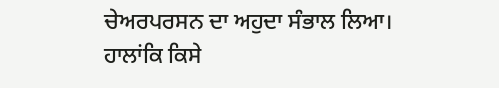ਚੇਅਰਪਰਸਨ ਦਾ ਅਹੁਦਾ ਸੰਭਾਲ ਲਿਆ।
ਹਾਲਾਂਕਿ ਕਿਸੇ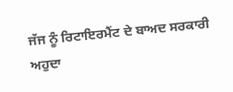ਜੱਜ ਨੂੰ ਰਿਟਾਇਰਮੈਂਟ ਦੇ ਬਾਅਦ ਸਰਕਾਰੀ ਅਹੁਦਾ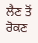ਲੈਣ ਤੋਂ ਰੋਕਣ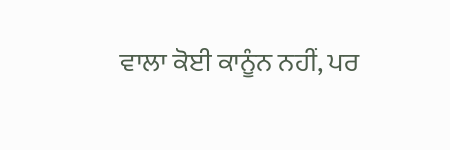ਵਾਲਾ ਕੋਈ ਕਾਨੂੰਨ ਨਹੀਂ, ਪਰ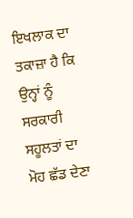ਇਖਲਾਕ ਦਾ ਤਕਾਜ਼ਾ ਹੈ ਕਿ ਉਨ੍ਹਾਂ ਨੂੰ ਸਰਕਾਰੀ ਸਹੂਲਤਾਂ ਦਾ ਮੋਹ ਛੱਡ ਦੇਣਾ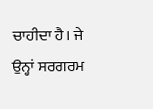ਚਾਹੀਦਾ ਹੈ। ਜੇ ਉਨ੍ਹਾਂ ਸਰਗਰਮ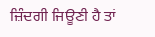ਜ਼ਿੰਦਗੀ ਜਿਊਣੀ ਹੈ ਤਾਂ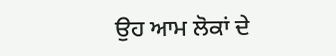ਉਹ ਆਮ ਲੋਕਾਂ ਦੇ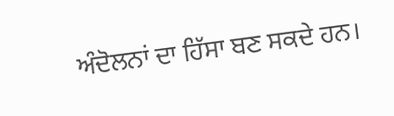ਅੰਦੋਲਨਾਂ ਦਾ ਹਿੱਸਾ ਬਣ ਸਕਦੇ ਹਨ।